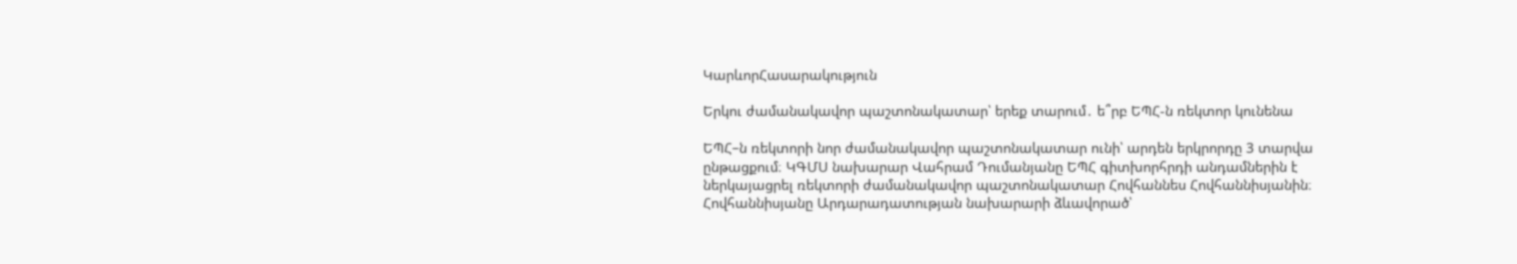ԿարևորՀասարակություն

Երկու ժամանակավոր պաշտոնակատար՝ երեք տարում․ ե՞րբ ԵՊՀ-ն ռեկտոր կունենա

ԵՊՀ–ն ռեկտորի նոր ժամանակավոր պաշտոնակատար ունի՝ արդեն երկրորդը 3 տարվա ընթացքում։ ԿԳՄՍ նախարար Վահրամ Դումանյանը ԵՊՀ գիտխորհրդի անդամներին է ներկայացրել ռեկտորի ժամանակավոր պաշտոնակատար Հովհաննես Հովհաննիսյանին։ Հովհաննիսյանը Արդարադատության նախարարի ձևավորած՝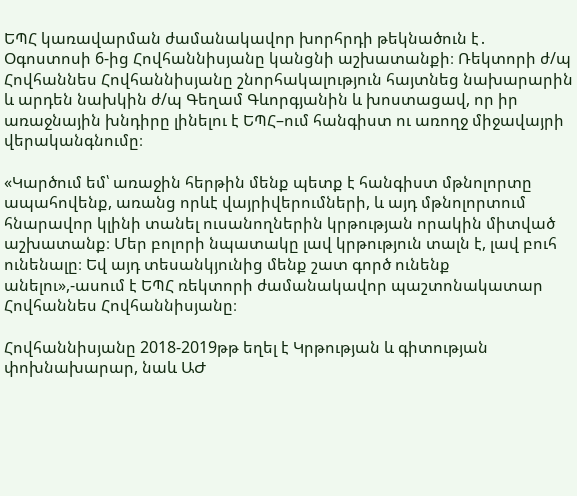ԵՊՀ կառավարման ժամանակավոր խորհրդի թեկնածուն է․ Օգոստոսի 6-ից Հովհաննիսյանը կանցնի աշխատանքի։ Ռեկտորի ժ/պ Հովհաննես Հովհաննիսյանը շնորհակալություն հայտնեց նախարարին և արդեն նախկին ժ/պ Գեղամ Գևորգյանին և խոստացավ, որ իր առաջնային խնդիրը լինելու է ԵՊՀ–ում հանգիստ ու առողջ միջավայրի վերականգնումը։

«Կարծում եմ՝ առաջին հերթին մենք պետք է հանգիստ մթնոլորտը ապահովենք, առանց որևէ վայրիվերումների, և այդ մթնոլորտում հնարավոր կլինի տանել ուսանողներին կրթության որակին միտված աշխատանք։ Մեր բոլորի նպատակը լավ կրթություն տալն է, լավ բուհ ունենալը։ Եվ այդ տեսանկյունից մենք շատ գործ ունենք անելու»,-ասում է ԵՊՀ ռեկտորի ժամանակավոր պաշտոնակատար Հովհաննես Հովհաննիսյանը։

Հովհաննիսյանը 2018-2019թթ եղել է Կրթության և գիտության փոխնախարար, նաև ԱԺ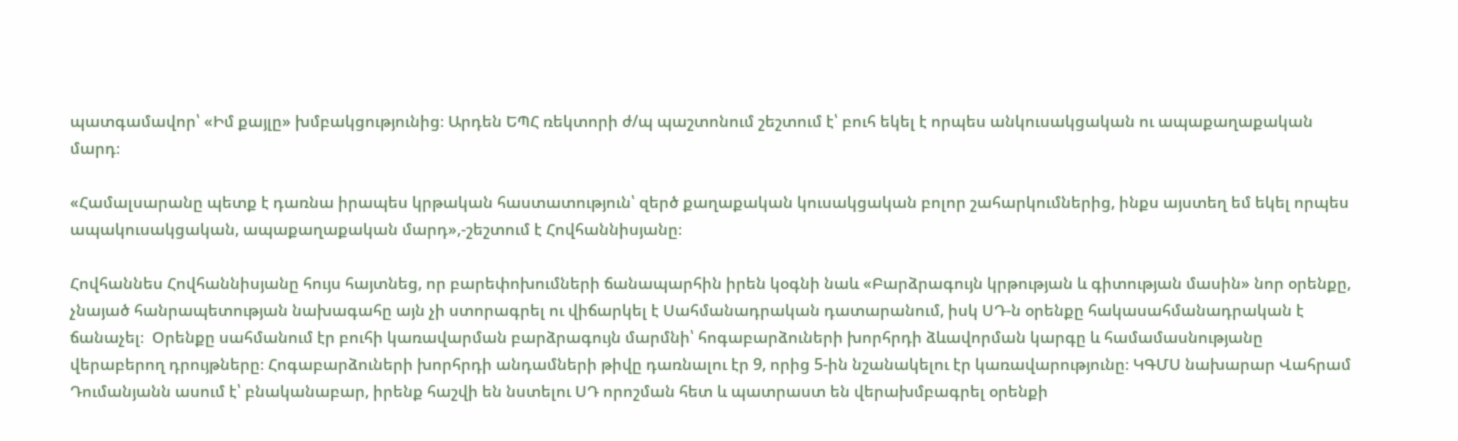պատգամավոր՝ «Իմ քայլը» խմբակցությունից։ Արդեն ԵՊՀ ռեկտորի ժ/պ պաշտոնում շեշտում է՝ բուհ եկել է որպես անկուսակցական ու ապաքաղաքական մարդ։

«Համալսարանը պետք է դառնա իրապես կրթական հաստատություն՝ զերծ քաղաքական կուսակցական բոլոր շահարկումներից, ինքս այստեղ եմ եկել որպես ապակուսակցական, ապաքաղաքական մարդ»,-շեշտում է Հովհաննիսյանը։

Հովհաննես Հովհաննիսյանը հույս հայտնեց, որ բարեփոխումների ճանապարհին իրեն կօգնի նաև «Բարձրագույն կրթության և գիտության մասին» նոր օրենքը, չնայած հանրապետության նախագահը այն չի ստորագրել ու վիճարկել է Սահմանադրական դատարանում, իսկ ՍԴ-ն օրենքը հակասահմանադրական է ճանաչել։  Օրենքը սահմանում էր բուհի կառավարման բարձրագույն մարմնի՝ հոգաբարձուների խորհրդի ձևավորման կարգը և համամասնությանը վերաբերող դրույթները։ Հոգաբարձուների խորհրդի անդամների թիվը դառնալու էր 9, որից 5-ին նշանակելու էր կառավարությունը։ ԿԳՄՍ նախարար Վահրամ Դումանյանն ասում է՝ բնականաբար, իրենք հաշվի են նստելու ՍԴ որոշման հետ և պատրաստ են վերախմբագրել օրենքի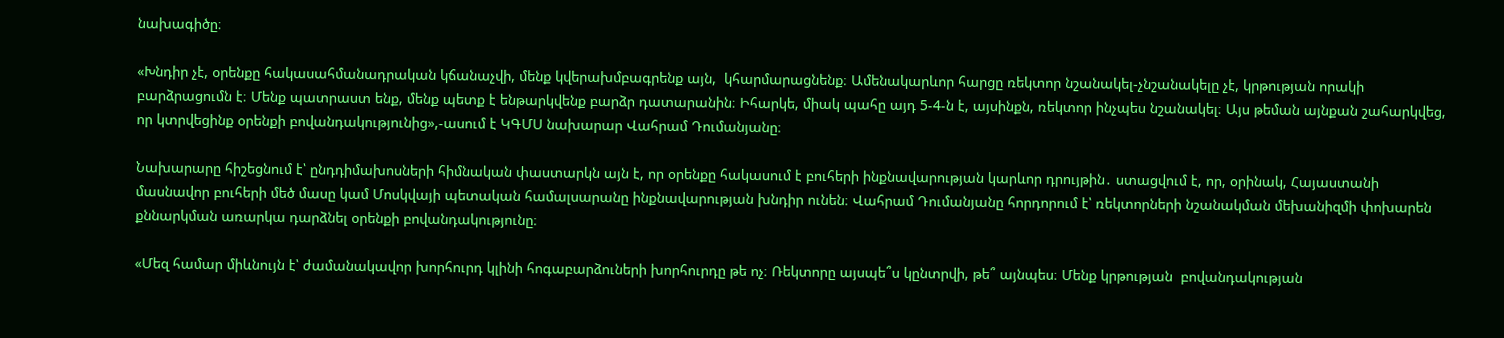նախագիծը։

«Խնդիր չէ, օրենքը հակասահմանադրական կճանաչվի, մենք կվերախմբագրենք այն,  կհարմարացնենք։ Ամենակարևոր հարցը ռեկտոր նշանակել-չնշանակելը չէ, կրթության որակի բարձրացումն է։ Մենք պատրաստ ենք, մենք պետք է ենթարկվենք բարձր դատարանին։ Իհարկե, միակ պահը այդ 5-4-ն է, այսինքն, ռեկտոր ինչպես նշանակել։ Այս թեման այնքան շահարկվեց, որ կտրվեցինք օրենքի բովանդակությունից»,-ասում է ԿԳՄՍ նախարար Վահրամ Դումանյանը։

Նախարարը հիշեցնում է՝ ընդդիմախոսների հիմնական փաստարկն այն է, որ օրենքը հակասում է բուհերի ինքնավարության կարևոր դրույթին․ ստացվում է, որ, օրինակ, Հայաստանի մասնավոր բուհերի մեծ մասը կամ Մոսկվայի պետական համալսարանը ինքնավարության խնդիր ունեն։ Վահրամ Դումանյանը հորդորում է՝ ռեկտորների նշանակման մեխանիզմի փոխարեն քննարկման առարկա դարձնել օրենքի բովանդակությունը։

«Մեզ համար միևնույն է՝ ժամանակավոր խորհուրդ կլինի հոգաբարձուների խորհուրդը թե ոչ։ Ռեկտորը այսպե՞ս կընտրվի, թե՞ այնպես։ Մենք կրթության  բովանդակության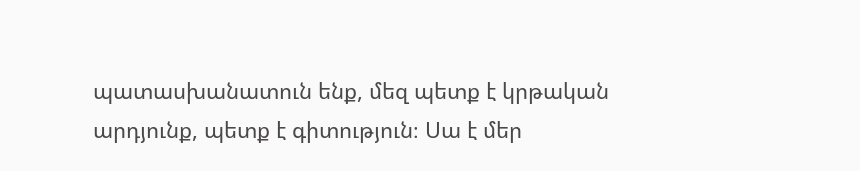պատասխանատուն ենք, մեզ պետք է կրթական արդյունք, պետք է գիտություն։ Սա է մեր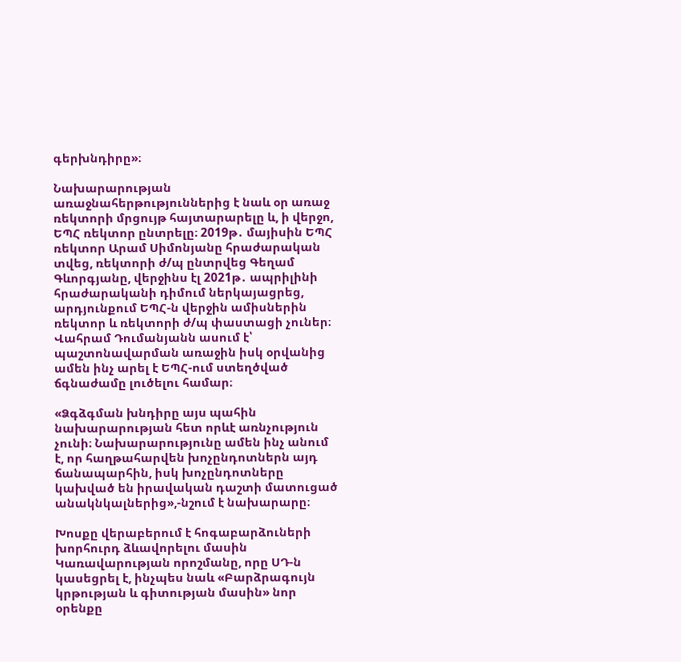գերխնդիրը»։

Նախարարության առաջնահերթություններից է նաև օր առաջ ռեկտորի մրցույթ հայտարարելը և, ի վերջո, ԵՊՀ ռեկտոր ընտրելը։ 2019թ․ մայիսին ԵՊՀ ռեկտոր Արամ Սիմոնյանը հրաժարական տվեց, ռեկտորի ժ/պ ընտրվեց Գեղամ Գևորգյանը, վերջինս էլ 2021թ․ ապրիլինի հրաժարականի դիմում ներկայացրեց, արդյունքում ԵՊՀ-ն վերջին ամիսներին ռեկտոր և ռեկտորի ժ/պ փաստացի չուներ։ Վահրամ Դումանյանն ասում է՝ պաշտոնավարման առաջին իսկ օրվանից ամեն ինչ արել է ԵՊՀ-ում ստեղծված ճգնաժամը լուծելու համար։

«Ձգձգման խնդիրը այս պահին նախարարության հետ որևէ առնչություն չունի։ Նախարարությունը ամեն ինչ անում է, որ հաղթահարվեն խոչընդոտներն այդ ճանապարհին, իսկ խոչընդոտները կախված են իրավական դաշտի մատուցած անակնկալներից»,-նշում է նախարարը։

Խոսքը վերաբերում է հոգաբարձուների խորհուրդ ձևավորելու մասին Կառավարության որոշմանը, որը ՍԴ-ն կասեցրել է, ինչպես նաև «Բարձրագույն կրթության և գիտության մասին» նոր օրենքը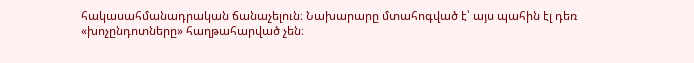հակասահմանադրական ճանաչելուն։ Նախարարը մտահոգված է՝ այս պահին էլ դեռ «խոչընդոտները» հաղթահարված չեն։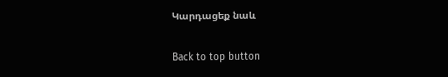Կարդացեք նաև

Back to top button